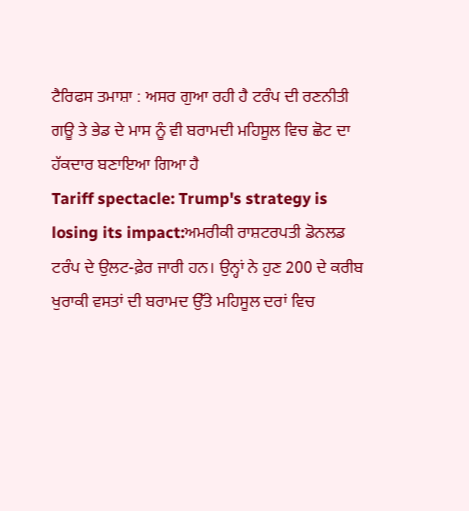ਟੈਰਿਫਸ ਤਮਾਸ਼ਾ : ਅਸਰ ਗੁਆ ਰਹੀ ਹੈ ਟਰੰਪ ਦੀ ਰਣਨੀਤੀ
ਗਊ ਤੇ ਭੇਡ ਦੇ ਮਾਸ ਨੂੰ ਵੀ ਬਰਾਮਦੀ ਮਹਿਸੂਲ ਵਿਚ ਛੋਟ ਦਾ ਹੱਕਦਾਰ ਬਣਾਇਆ ਗਿਆ ਹੈ
Tariff spectacle: Trump's strategy is losing its impact:ਅਮਰੀਕੀ ਰਾਸ਼ਟਰਪਤੀ ਡੋਨਲਡ ਟਰੰਪ ਦੇ ਉਲਟ-ਫ਼ੇਰ ਜਾਰੀ ਹਨ। ਉਨ੍ਹਾਂ ਨੇ ਹੁਣ 200 ਦੇ ਕਰੀਬ ਖੁਰਾਕੀ ਵਸਤਾਂ ਦੀ ਬਰਾਮਦ ਉੱਤੇ ਮਹਿਸੂਲ ਦਰਾਂ ਵਿਚ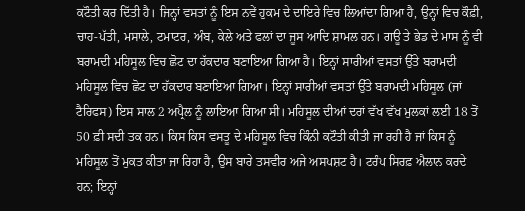ਕਟੌਤੀ ਕਰ ਦਿੱਤੀ ਹੈ। ਜਿਨ੍ਹਾਂ ਵਸਤਾਂ ਨੂੰ ਇਸ ਨਵੇਂ ਹੁਕਮ ਦੇ ਦਾਇਰੇ ਵਿਚ ਲਿਆਂਦਾ ਗਿਆ ਹੈ, ਉਨ੍ਹਾਂ ਵਿਚ ਕੌਫ਼ੀ, ਚਾਹ-ਪੱਤੀ, ਮਸਾਲੇ, ਟਮਾਟਰ, ਅੰਬ, ਕੇਲੇ ਅਤੇ ਫਲਾਂ ਦਾ ਜੂਸ ਆਦਿ ਸ਼ਾਮਲ ਹਨ। ਗਊ ਤੇ ਭੇਡ ਦੇ ਮਾਸ ਨੂੰ ਵੀ ਬਰਾਮਦੀ ਮਹਿਸੂਲ ਵਿਚ ਛੋਟ ਦਾ ਹੱਕਦਾਰ ਬਣਾਇਆ ਗਿਆ ਹੈ। ਇਨ੍ਹਾਂ ਸਾਰੀਆਂ ਵਸਤਾਂ ਉੱਤੇ ਬਰਾਮਦੀ ਮਹਿਸੂਲ ਵਿਚ ਛੋਟ ਦਾ ਹੱਕਦਾਰ ਬਣਾਇਆ ਗਿਆ। ਇਨ੍ਹਾਂ ਸਾਰੀਆਂ ਵਸਤਾਂ ਉੱਤੇ ਬਰਾਮਦੀ ਮਹਿਸੂਲ (ਜਾਂ ਟੈਰਿਫਸ) ਇਸ ਸਾਲ 2 ਅਪ੍ਰੈਲ ਨੂੰ ਲਾਇਆ ਗਿਆ ਸੀ। ਮਹਿਸੂਲ ਦੀਆਂ ਦਰਾਂ ਵੱਖ ਵੱਖ ਮੁਲਕਾਂ ਲਈ 18 ਤੋਂ 50 ਫ਼ੀ ਸਦੀ ਤਕ ਹਨ। ਕਿਸ ਕਿਸ ਵਸਤੂ ਦੇ ਮਹਿਸੂਲ ਵਿਚ ਕਿੰਨੀ ਕਟੌਤੀ ਕੀਤੀ ਜਾ ਰਹੀ ਹੈ ਜਾਂ ਕਿਸ ਨੂੰ ਮਹਿਸੂਲ ਤੋਂ ਮੁਕਤ ਕੀਤਾ ਜਾ ਰਿਹਾ ਹੈ, ਉਸ ਬਾਰੇ ਤਸਵੀਰ ਅਜੇ ਅਸਪਸ਼ਟ ਹੈ। ਟਰੰਪ ਸਿਰਫ਼ ਐਲਾਨ ਕਰਦੇ ਹਨ; ਇਨ੍ਹਾਂ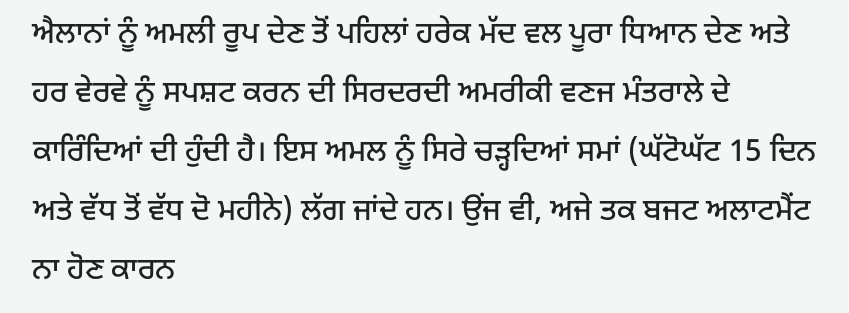ਐਲਾਨਾਂ ਨੂੰ ਅਮਲੀ ਰੂਪ ਦੇਣ ਤੋਂ ਪਹਿਲਾਂ ਹਰੇਕ ਮੱਦ ਵਲ ਪੂਰਾ ਧਿਆਨ ਦੇਣ ਅਤੇ ਹਰ ਵੇਰਵੇ ਨੂੰ ਸਪਸ਼ਟ ਕਰਨ ਦੀ ਸਿਰਦਰਦੀ ਅਮਰੀਕੀ ਵਣਜ ਮੰਤਰਾਲੇ ਦੇ ਕਾਰਿੰਦਿਆਂ ਦੀ ਹੁੰਦੀ ਹੈ। ਇਸ ਅਮਲ ਨੂੰ ਸਿਰੇ ਚੜ੍ਹਦਿਆਂ ਸਮਾਂ (ਘੱਟੋਘੱਟ 15 ਦਿਨ ਅਤੇ ਵੱਧ ਤੋਂ ਵੱਧ ਦੋ ਮਹੀਨੇ) ਲੱਗ ਜਾਂਦੇ ਹਨ। ਉਂਜ ਵੀ, ਅਜੇ ਤਕ ਬਜਟ ਅਲਾਟਮੈਂਟ ਨਾ ਹੋਣ ਕਾਰਨ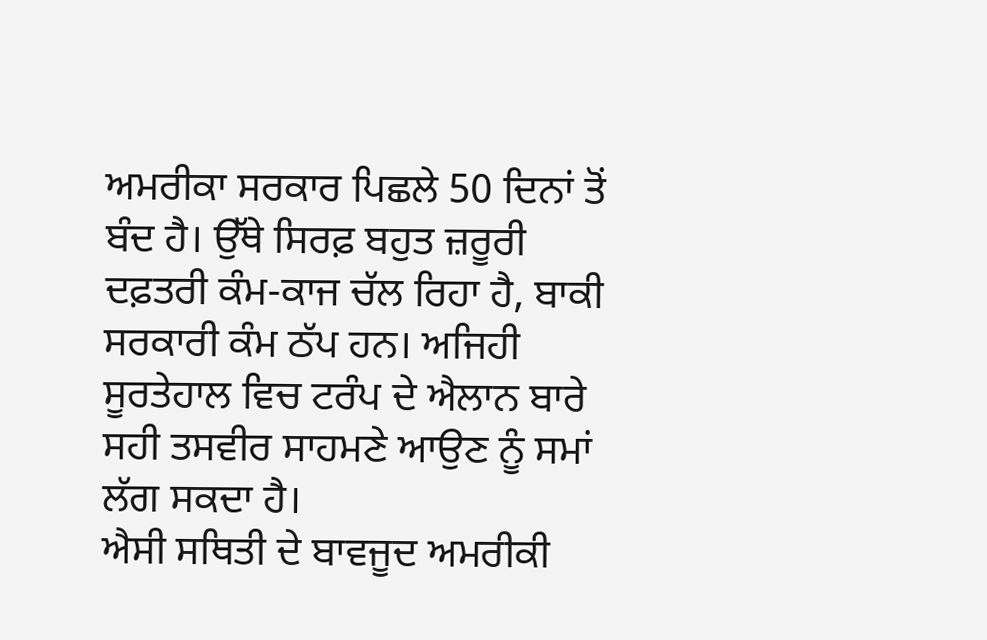ਅਮਰੀਕਾ ਸਰਕਾਰ ਪਿਛਲੇ 50 ਦਿਨਾਂ ਤੋਂ ਬੰਦ ਹੈ। ਉੱਥੇ ਸਿਰਫ਼ ਬਹੁਤ ਜ਼ਰੂਰੀ ਦਫ਼ਤਰੀ ਕੰਮ-ਕਾਜ ਚੱਲ ਰਿਹਾ ਹੈ, ਬਾਕੀ ਸਰਕਾਰੀ ਕੰਮ ਠੱਪ ਹਨ। ਅਜਿਹੀ ਸੂਰਤੇਹਾਲ ਵਿਚ ਟਰੰਪ ਦੇ ਐਲਾਨ ਬਾਰੇ ਸਹੀ ਤਸਵੀਰ ਸਾਹਮਣੇ ਆਉਣ ਨੂੰ ਸਮਾਂ ਲੱਗ ਸਕਦਾ ਹੈ।
ਐਸੀ ਸਥਿਤੀ ਦੇ ਬਾਵਜੂਦ ਅਮਰੀਕੀ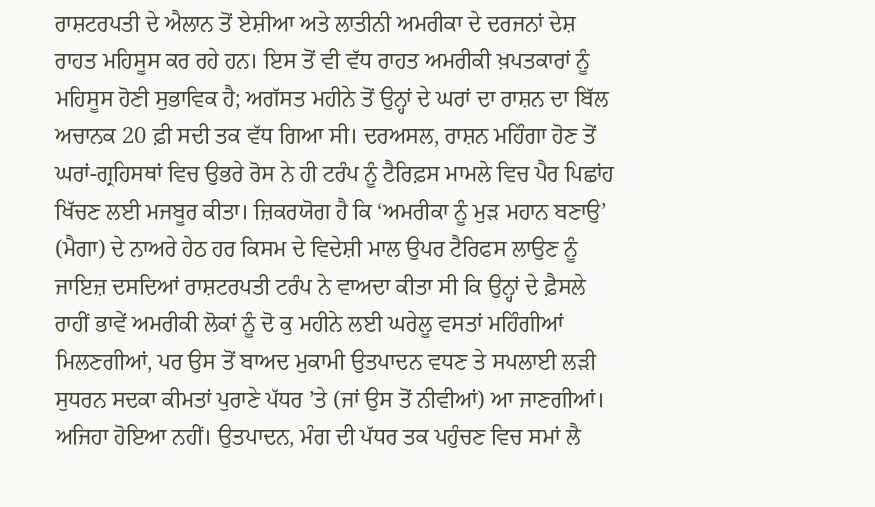ਰਾਸ਼ਟਰਪਤੀ ਦੇ ਐਲਾਨ ਤੋਂ ਏਸ਼ੀਆ ਅਤੇ ਲਾਤੀਨੀ ਅਮਰੀਕਾ ਦੇ ਦਰਜਨਾਂ ਦੇਸ਼ ਰਾਹਤ ਮਹਿਸੂਸ ਕਰ ਰਹੇ ਹਨ। ਇਸ ਤੋਂ ਵੀ ਵੱਧ ਰਾਹਤ ਅਮਰੀਕੀ ਖ਼ਪਤਕਾਰਾਂ ਨੂੰ ਮਹਿਸੂਸ ਹੋਣੀ ਸੁਭਾਵਿਕ ਹੈ; ਅਗੱਸਤ ਮਹੀਨੇ ਤੋਂ ਉਨ੍ਹਾਂ ਦੇ ਘਰਾਂ ਦਾ ਰਾਸ਼ਨ ਦਾ ਬਿੱਲ ਅਚਾਨਕ 20 ਫ਼ੀ ਸਦੀ ਤਕ ਵੱਧ ਗਿਆ ਸੀ। ਦਰਅਸਲ, ਰਾਸ਼ਨ ਮਹਿੰਗਾ ਹੋਣ ਤੋਂ ਘਰਾਂ-ਗ੍ਰਹਿਸਥਾਂ ਵਿਚ ਉਭਰੇ ਰੋਸ ਨੇ ਹੀ ਟਰੰਪ ਨੂੰ ਟੈਰਿਫ਼ਸ ਮਾਮਲੇ ਵਿਚ ਪੈਰ ਪਿਛਾਂਹ ਖਿੱਚਣ ਲਈ ਮਜਬੂਰ ਕੀਤਾ। ਜ਼ਿਕਰਯੋਗ ਹੈ ਕਿ ‘ਅਮਰੀਕਾ ਨੂੰ ਮੁੜ ਮਹਾਨ ਬਣਾਉ’ (ਮੈਗਾ) ਦੇ ਨਾਅਰੇ ਹੇਠ ਹਰ ਕਿਸਮ ਦੇ ਵਿਦੇਸ਼ੀ ਮਾਲ ਉਪਰ ਟੈਰਿਫਸ ਲਾਉਣ ਨੂੰ ਜਾਇਜ਼ ਦਸਦਿਆਂ ਰਾਸ਼ਟਰਪਤੀ ਟਰੰਪ ਨੇ ਵਾਅਦਾ ਕੀਤਾ ਸੀ ਕਿ ਉਨ੍ਹਾਂ ਦੇ ਫ਼ੈਸਲੇ ਰਾਹੀਂ ਭਾਵੇਂ ਅਮਰੀਕੀ ਲੋਕਾਂ ਨੂੰ ਦੋ ਕੁ ਮਹੀਨੇ ਲਈ ਘਰੇਲੂ ਵਸਤਾਂ ਮਹਿੰਗੀਆਂ ਮਿਲਣਗੀਆਂ, ਪਰ ਉਸ ਤੋਂ ਬਾਅਦ ਮੁਕਾਮੀ ਉਤਪਾਦਨ ਵਧਣ ਤੇ ਸਪਲਾਈ ਲੜੀ ਸੁਧਰਨ ਸਦਕਾ ਕੀਮਤਾਂ ਪੁਰਾਣੇ ਪੱਧਰ ’ਤੇ (ਜਾਂ ਉਸ ਤੋਂ ਨੀਵੀਆਂ) ਆ ਜਾਣਗੀਆਂ। ਅਜਿਹਾ ਹੋਇਆ ਨਹੀਂ। ਉਤਪਾਦਨ, ਮੰਗ ਦੀ ਪੱਧਰ ਤਕ ਪਹੁੰਚਣ ਵਿਚ ਸਮਾਂ ਲੈ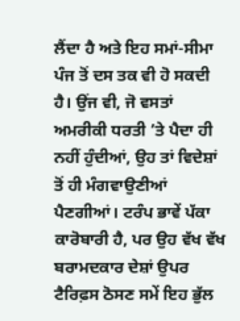ਲੈਂਦਾ ਹੈ ਅਤੇ ਇਹ ਸਮਾਂ-ਸੀਮਾ ਪੰਜ ਤੋਂ ਦਸ ਤਕ ਵੀ ਹੋ ਸਕਦੀ ਹੈ। ਉਂਜ ਵੀ, ਜੋ ਵਸਤਾਂ ਅਮਰੀਕੀ ਧਰਤੀ ’ਤੇ ਪੈਦਾ ਹੀ ਨਹੀਂ ਹੁੰਦੀਆਂ, ਉਹ ਤਾਂ ਵਿਦੇਸ਼ਾਂ ਤੋਂ ਹੀ ਮੰਗਵਾਉਣੀਆਂ ਪੈਣਗੀਆਂ। ਟਰੰਪ ਭਾਵੇਂ ਪੱਕਾ ਕਾਰੋਬਾਰੀ ਹੈ, ਪਰ ਉਹ ਵੱਖ ਵੱਖ ਬਰਾਮਦਕਾਰ ਦੇਸ਼ਾਂ ਉਪਰ ਟੈਰਿਫ਼ਸ ਠੋਸਣ ਸਮੇਂ ਇਹ ਭੁੱਲ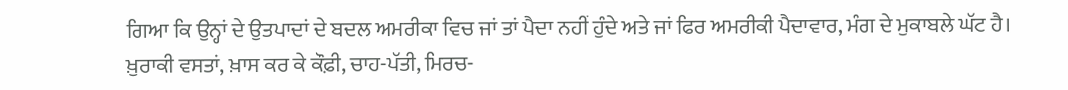ਗਿਆ ਕਿ ਉਨ੍ਹਾਂ ਦੇ ਉਤਪਾਦਾਂ ਦੇ ਬਦਲ ਅਮਰੀਕਾ ਵਿਚ ਜਾਂ ਤਾਂ ਪੈਦਾ ਨਹੀਂ ਹੁੰਦੇ ਅਤੇ ਜਾਂ ਫਿਰ ਅਮਰੀਕੀ ਪੈਦਾਵਾਰ, ਮੰਗ ਦੇ ਮੁਕਾਬਲੇ ਘੱਟ ਹੈ। ਖ਼ੁਰਾਕੀ ਵਸਤਾਂ, ਖ਼ਾਸ ਕਰ ਕੇ ਕੌਫ਼ੀ, ਚਾਹ-ਪੱਤੀ, ਮਿਰਚ-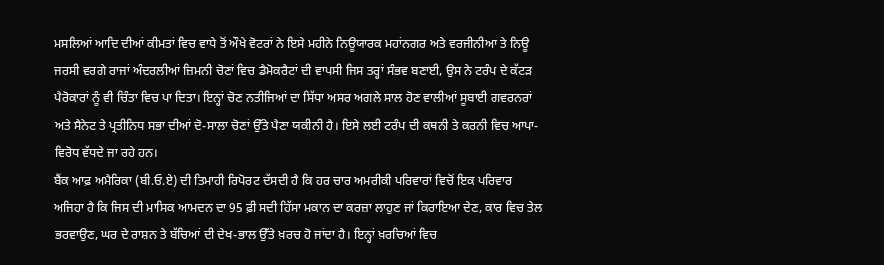ਮਸਲਿਆਂ ਆਦਿ ਦੀਆਂ ਕੀਮਤਾਂ ਵਿਚ ਵਾਧੇ ਤੋਂ ਔਖੇ ਵੋਟਰਾਂ ਨੇ ਇਸੇ ਮਹੀਨੇ ਨਿਊਯਾਰਕ ਮਹਾਂਨਗਰ ਅਤੇ ਵਰਜੀਨੀਆ ਤੇ ਨਿਊ ਜਰਸੀ ਵਰਗੇ ਰਾਜਾਂ ਅੰਦਰਲੀਆਂ ਜ਼ਿਮਨੀ ਚੋਣਾਂ ਵਿਚ ਡੈਮੋਕਰੈਟਾਂ ਦੀ ਵਾਪਸੀ ਜਿਸ ਤਰ੍ਹਾਂ ਸੰਭਵ ਬਣਾਈ, ਉਸ ਨੇ ਟਰੰਪ ਦੇ ਕੱਟੜ ਪੈਰੋਕਾਰਾਂ ਨੂੰ ਵੀ ਚਿੰਤਾ ਵਿਚ ਪਾ ਦਿਤਾ। ਇਨ੍ਹਾਂ ਚੋਣ ਨਤੀਜਿਆਂ ਦਾ ਸਿੱਧਾ ਅਸਰ ਅਗਲੇ ਸਾਲ ਹੋਣ ਵਾਲੀਆਂ ਸੂਬਾਈ ਗਵਰਨਰਾਂ ਅਤੇ ਸੈਨੇਟ ਤੇ ਪ੍ਰਤੀਨਿਧ ਸਭਾ ਦੀਆਂ ਦੋ-ਸਾਲਾ ਚੋਣਾਂ ਉੱਤੇ ਪੈਣਾ ਯਕੀਨੀ ਹੈ। ਇਸੇ ਲਈ ਟਰੰਪ ਦੀ ਕਥਨੀ ਤੇ ਕਰਨੀ ਵਿਚ ਆਪਾ-ਵਿਰੋਧ ਵੱਧਦੇ ਜਾ ਰਹੇ ਹਨ।
ਬੈਂਕ ਆਫ਼ ਅਮੈਰਿਕਾ (ਬੀ.ਓ.ਏ) ਦੀ ਤਿਮਾਹੀ ਰਿਪੋਰਟ ਦੱਸਦੀ ਹੈ ਕਿ ਹਰ ਚਾਰ ਅਮਰੀਕੀ ਪਰਿਵਾਰਾਂ ਵਿਚੋਂ ਇਕ ਪਰਿਵਾਰ ਅਜਿਹਾ ਹੈ ਕਿ ਜਿਸ ਦੀ ਮਾਸਿਕ ਆਮਦਨ ਦਾ 95 ਫ਼ੀ ਸਦੀ ਹਿੱਸਾ ਮਕਾਨ ਦਾ ਕਰਜ਼ਾ ਲਾਹੁਣ ਜਾਂ ਕਿਰਾਇਆ ਦੇਣ, ਕਾਰ ਵਿਚ ਤੇਲ ਭਰਵਾਉਣ, ਘਰ ਦੇ ਰਾਸ਼ਨ ਤੇ ਬੱਚਿਆਂ ਦੀ ਦੇਖ-ਭਾਲ ਉੱਤੇ ਖ਼ਰਚ ਹੋ ਜਾਂਦਾ ਹੈ। ਇਨ੍ਹਾਂ ਖ਼ਰਚਿਆਂ ਵਿਚ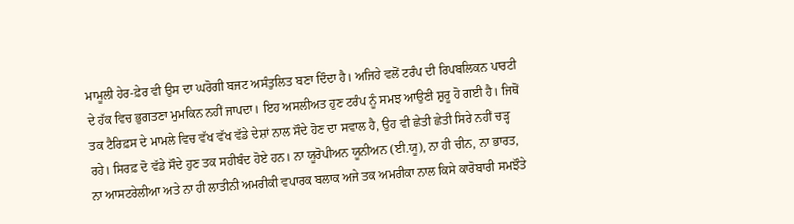ਮਾਮੂਲੀ ਹੇਰ-ਫ਼ੇਰ ਵੀ ਉਸ ਦਾ ਘਰੋਗੀ ਬਜਟ ਅਸੰਤੁਲਿਤ ਬਣਾ ਦਿੰਦਾ ਹੈ। ਅਜਿਹੇ ਵਲੋਂ ਟਰੰਪ ਦੀ ਰਿਪਬਲਿਕਨ ਪਾਰਟੀ ਦੇ ਹੱਕ ਵਿਚ ਭੁਗਤਣਾ ਮੁਮਕਿਨ ਨਹੀਂ ਜਾਪਦਾ। ਇਹ ਅਸਲੀਅਤ ਹੁਣ ਟਰੰਪ ਨੂੰ ਸਮਝ ਆਉਣੀ ਸ਼ੁਰੂ ਹੋ ਗਈ ਹੈ। ਜਿਥੋਂ ਤਕ ਟੈਰਿਫ਼ਸ ਦੇ ਮਾਮਲੇ ਵਿਚ ਵੱਖ ਵੱਖ ਵੱਡੇ ਦੇਸ਼ਾਂ ਨਾਲ ਸੌਦੇ ਹੋਣ ਦਾ ਸਵਾਲ ਹੈ, ਉਹ ਵੀ ਛੇਤੀ ਛੇਤੀ ਸਿਰੇ ਨਹੀਂ ਚੜ੍ਹ ਰਹੇ। ਸਿਰਫ਼ ਦੋ ਵੱਡੇ ਸੌਦੇ ਹੁਣ ਤਕ ਸਹੀਬੰਦ ਹੋਏ ਹਨ। ਨਾ ਯੂਰੋਪੀਅਨ ਯੂਨੀਅਨ (ਈ.ਯੂ), ਨਾ ਹੀ ਚੀਨ, ਨਾ ਭਾਰਤ, ਨਾ ਆਸਟਰੇਲੀਆ ਅਤੇ ਨਾ ਹੀ ਲਾਤੀਨੀ ਅਮਰੀਕੀ ਵਪਾਰਕ ਬਲਾਕ ਅਜੇ ਤਕ ਅਮਰੀਕਾ ਨਾਲ ਕਿਸੇ ਕਾਰੋਬਾਰੀ ਸਮਝੌਤੇ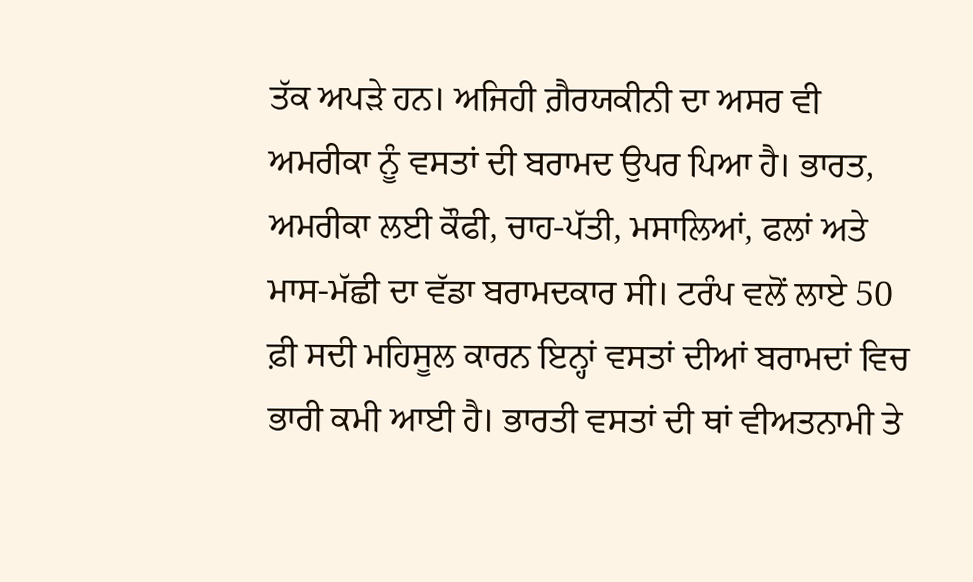ਤੱਕ ਅਪੜੇ ਹਨ। ਅਜਿਹੀ ਗ਼ੈਰਯਕੀਨੀ ਦਾ ਅਸਰ ਵੀ ਅਮਰੀਕਾ ਨੂੰ ਵਸਤਾਂ ਦੀ ਬਰਾਮਦ ਉਪਰ ਪਿਆ ਹੈ। ਭਾਰਤ, ਅਮਰੀਕਾ ਲਈ ਕੌਫੀ, ਚਾਹ-ਪੱਤੀ, ਮਸਾਲਿਆਂ, ਫਲਾਂ ਅਤੇ ਮਾਸ-ਮੱਛੀ ਦਾ ਵੱਡਾ ਬਰਾਮਦਕਾਰ ਸੀ। ਟਰੰਪ ਵਲੋਂ ਲਾਏ 50 ਫ਼ੀ ਸਦੀ ਮਹਿਸੂਲ ਕਾਰਨ ਇਨ੍ਹਾਂ ਵਸਤਾਂ ਦੀਆਂ ਬਰਾਮਦਾਂ ਵਿਚ ਭਾਰੀ ਕਮੀ ਆਈ ਹੈ। ਭਾਰਤੀ ਵਸਤਾਂ ਦੀ ਥਾਂ ਵੀਅਤਨਾਮੀ ਤੇ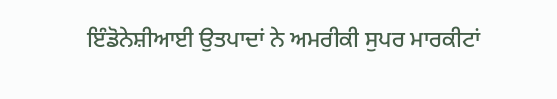ਇੰਡੋਨੇਸ਼ੀਆਈ ਉਤਪਾਦਾਂ ਨੇ ਅਮਰੀਕੀ ਸੁਪਰ ਮਾਰਕੀਟਾਂ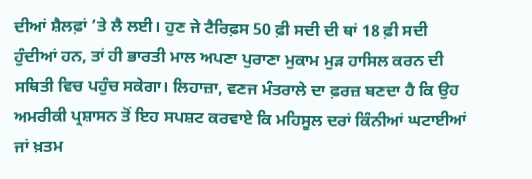ਦੀਆਂ ਸ਼ੈਲਫ਼ਾਂ ’ਤੇ ਲੈ ਲਈ। ਹੁਣ ਜੇ ਟੈਰਿਫ਼ਸ 50 ਫ਼ੀ ਸਦੀ ਦੀ ਥਾਂ 18 ਫ਼ੀ ਸਦੀ ਹੁੰਦੀਆਂ ਹਨ, ਤਾਂ ਹੀ ਭਾਰਤੀ ਮਾਲ ਅਪਣਾ ਪੁਰਾਣਾ ਮੁਕਾਮ ਮੁੜ ਹਾਸਿਲ ਕਰਨ ਦੀ ਸਥਿਤੀ ਵਿਚ ਪਹੁੰਚ ਸਕੇਗਾ। ਲਿਹਾਜ਼ਾ, ਵਣਜ ਮੰਤਰਾਲੇ ਦਾ ਫ਼ਰਜ਼ ਬਣਦਾ ਹੈ ਕਿ ਉਹ ਅਮਰੀਕੀ ਪ੍ਰਸ਼ਾਸਨ ਤੋਂ ਇਹ ਸਪਸ਼ਟ ਕਰਵਾਏ ਕਿ ਮਹਿਸੂਲ ਦਰਾਂ ਕਿੰਨੀਆਂ ਘਟਾਈਆਂ ਜਾਂ ਖ਼ਤਮ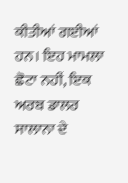ਕੀਤੀਆਂ ਗਈਆਂ ਹਨ। ਇਹ ਮਾਮਲਾ ਛੋਟਾ ਨਹੀਂ, ਇਕ ਅਰਬ ਡਾਲਰ ਸਾਲਾਨਾ ਦੇ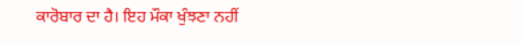ਕਾਰੋਬਾਰ ਦਾ ਹੈ। ਇਹ ਮੌਕਾ ਖੁੰਝਣਾ ਨਹੀਂ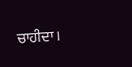ਚਾਹੀਦਾ।